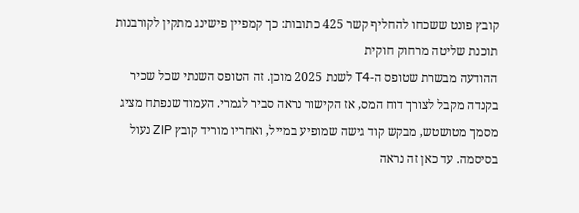קובץ פונט ששכחו להחליף קשר 425 כתובות: כך קמפיין פישינג מתקין לקורבנות תוכנת שליטה מרחוק חוקית
ההודעה מבשרת שטופס ה-T4 לשנת 2025 מוכן. זה הטופס השנתי שכל שכיר בקנדה מקבל לצורך דוח המס, אז הקישור נראה סביר לגמרי. העמוד שנפתח מציג מסמך מטושטש, מבקש קוד גישה שמופיע במייל, ואחריו מוריד קובץ ZIP נעול בסיסמה. עד כאן זה נראה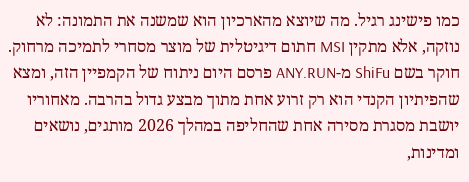כמו פישינג רגיל. מה שיוצא מהארכיון הוא שמשנה את התמונה: לא נוזקה, אלא מתקין MSI חתום דיגיטלית של מוצר מסחרי לתמיכה מרחוק.
חוקר בשם ShiFu מ-ANY.RUN פרסם היום ניתוח של הקמפיין הזה, ומצא שהפיתיון הקנדי הוא רק זרוע אחת מתוך מבצע גדול בהרבה. מאחוריו יושבת מסגרת מסירה אחת שהחליפה במהלך 2026 מותגים, נושאים ומדינות,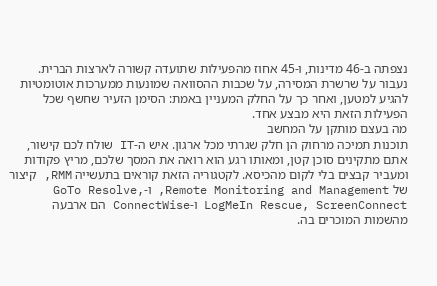נצפתה ב-46 מדינות, ו-45 אחוז מהפעילות שתועדה קשורה לארצות הברית. נעבור על שרשרת המסירה, על שכבות ההסוואה שמונעות ממערכות אוטומטיות להגיע למטען, ואחר כך על החלק המעניין באמת: הסימן הזעיר שחשף שכל הפעילות הזאת היא מבצע אחד.
מה בעצם מותקן על המחשב
תוכנות תמיכה מרחוק הן חלק שגרתי מכל ארגון. איש ה-IT שולח לכם קישור, אתם מתקינים סוכן קטן, ומאותו רגע הוא רואה את המסך שלכם, מריץ פקודות ומעביר קבצים בלי לקום מהכיסא. לקטגוריה הזאת קוראים בתעשייה RMM, קיצור של Remote Monitoring and Management, ו-GoTo Resolve, LogMeIn Rescue, ScreenConnect ו-ConnectWise הם ארבעה מהשמות המוכרים בה.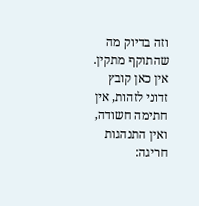וזה בדיוק מה שהתוקף מתקין. אין כאן קובץ זדוני לזהות, אין חתימה חשודה, ואין התנהגות חריגה: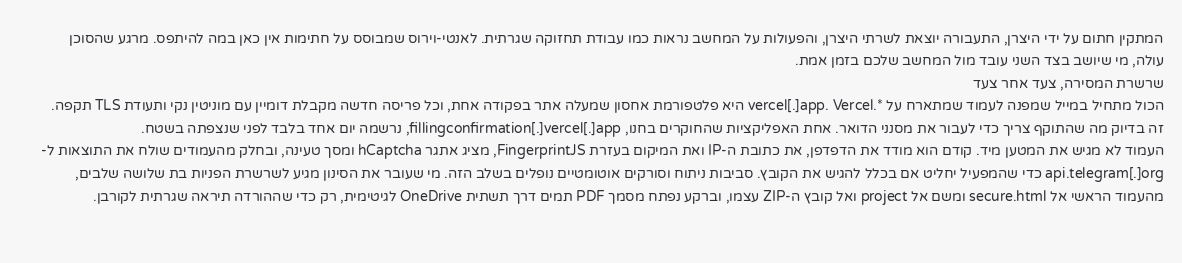המתקין חתום על ידי היצרן, התעבורה יוצאת לשרתי היצרן, והפעולות על המחשב נראות כמו עבודת תחזוקה שגרתית. לאנטי-וירוס שמבוסס על חתימות אין כאן במה להיתפס. מרגע שהסוכן עולה, מי שיושב בצד השני עובד מול המחשב שלכם בזמן אמת.
שרשרת המסירה, צעד אחר צעד
הכול מתחיל במייל שמפנה לעמוד שמתארח על *.vercel[.]app. Vercel היא פלטפורמת אחסון שמעלה אתר בפקודה אחת, וכל פריסה חדשה מקבלת דומיין עם מוניטין נקי ותעודת TLS תקפה. זה בדיוק מה שהתוקף צריך כדי לעבור את מסנני הדואר. אחת האפליקציות שהחוקרים בחנו, fillingconfirmation[.]vercel[.]app, נרשמה יום אחד בלבד לפני שנצפתה בשטח.
העמוד לא מגיש את המטען מיד. קודם הוא מודד את הדפדפן, את כתובת ה-IP ואת המיקום בעזרת FingerprintJS, מציג אתגר hCaptcha ומסך טעינה, ובחלק מהעמודים שולח את התוצאות ל-api.telegram[.]org כדי שהמפעיל יחליט אם בכלל להגיש את הקובץ. סביבות ניתוח וסורקים אוטומטיים נופלים בשלב הזה. מי שעובר את הסינון מגיע לשרשרת הפניות בת שלושה שלבים, מהעמוד הראשי אל secure.html ומשם אל project ואל קובץ ה-ZIP עצמו, וברקע נפתח מסמך PDF תמים דרך תשתית OneDrive לגיטימית, רק כדי שההורדה תיראה שגרתית לקורבן.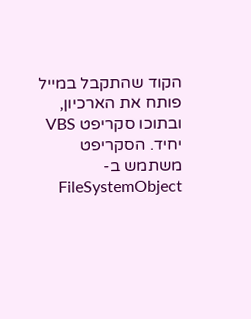הקוד שהתקבל במייל פותח את הארכיון, ובתוכו סקריפט VBS יחיד. הסקריפט משתמש ב-FileSystemObject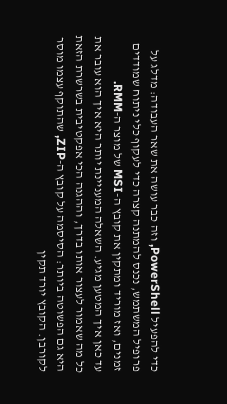כדי להפעיל PowerShell, וזה כבר עושה את שאר העבודה: מדלג על פרופיל המשתמש, נכנס להמתנה קצרה כדי לעקוף כלי ניתוח שמודדים זמנים, ואז מוריד ומתקין את קובץ ה-MSI של מוצר ה-RMM.
עד כאן איך המטען מגיע. השאלה המעניינת יותר היא איך הוא עובר את כל מה שאמור לעצור אותו בדרך, וההגנה הכי אפקטיבית בשרשרת הזאת היא גם הפשוטה ביותר: הסיסמה על קובץ ה-ZIP, שהתוקף עצמו מוסר לקורבן. הקובץ יורד תקין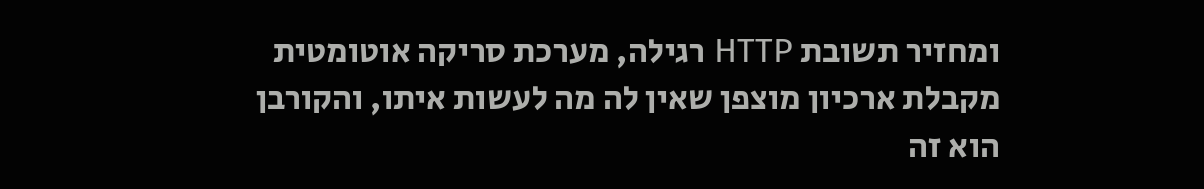ומחזיר תשובת HTTP רגילה, מערכת סריקה אוטומטית מקבלת ארכיון מוצפן שאין לה מה לעשות איתו, והקורבן הוא זה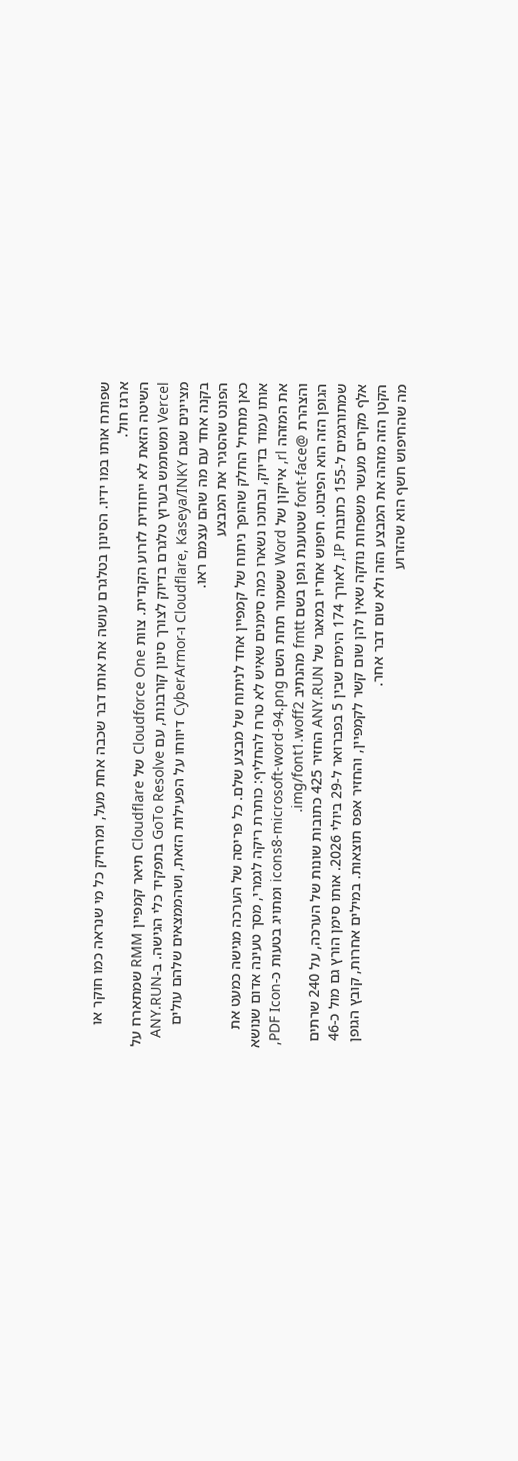שפותח אותו במו ידיו. הסינון בטלגרם עושה את אותו דבר שכבה אחת מעל, ומרחיק כל מי שנראה כמו חוקר או ארגז חול.
השיטה הזאת לא ייחודית לזרוע הקנדית. צוות Cloudforce One של Cloudflare תיאר קמפיין RMM שמתארח על Vercel ומשתמש בערוץ טלגרם בדיוק לצורך סינון קורבנות, עם GoTo Resolve בתפקיד כלי הגישה. ב-ANY.RUN מציינים שגם Cloudflare, Kaseya/INKY ו-CyberArmor דיווחו על הפעילות הזאת, ושהממצאים שלהם עולים בקנה אחד עם מה שהם עצמם ראו.
הפונט שהסגיר את המבצע
כאן מתחיל החלק שהופך ניתוח של קמפיין אחד לניתוח של מבצע שלם. כל פריסה של הערכה מגישה כמעט את אותו עמוד בדיוק, ובתוכו נשארו כמה סימנים שאיש לא טרח להחליף: כותרת ריקה לגמרי, מסך טעינה אדום שנושא את המזהה rl, אייקון של Word ששמור תחת השם icons8-microsoft-word-94.png ומתויג בטעות כ-PDF Icon, והצהרת @font-face שטוענת גופן בשם fmtt מהנתיב img/font1.woff2.
הגופן הזה הוא הפיבוט. חיפוש אחריו במאגר של ANY.RUN החזיר 425 כתובות שונות של הערכה, על 240 שרתים שמתורגמים ל-155 כתובות IP, לאורך 174 הימים שבין 5 בפברואר ל-29 ביולי 2026. אותו סימן הורץ גם מול כ-46 אלף מקרים מעשר משפחות נוזקה שאין להן שום קשר לקמפיין, והחזיר אפס תוצאות. במילים אחרות, קובץ הגופן הקטן הזה מזהה את המבצע הזה ולא שום דבר אחר.
מה שהחיפוש חשף הוא שהזרוע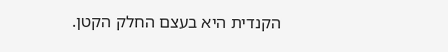הקנדית היא בעצם החלק הקטן.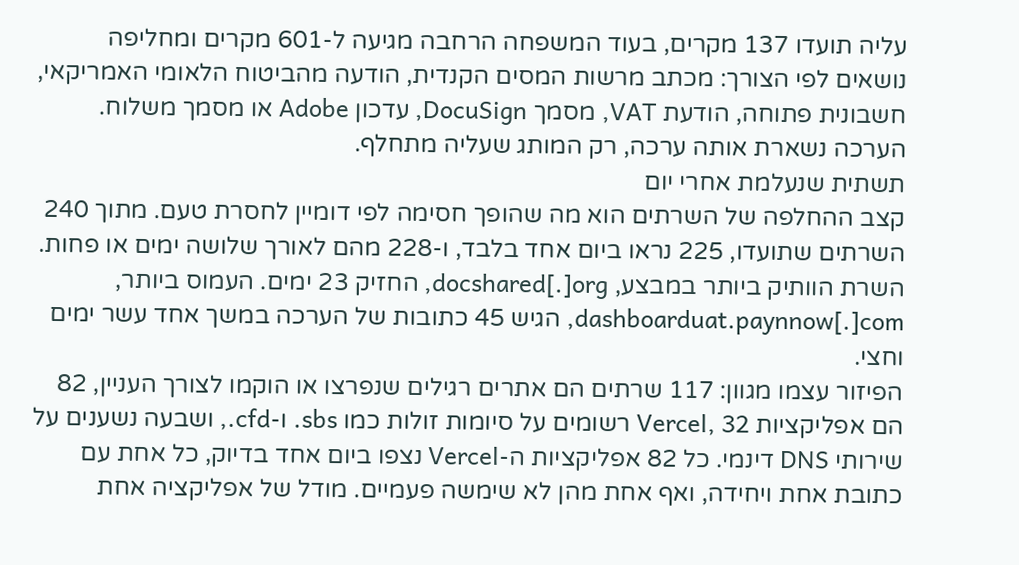עליה תועדו 137 מקרים, בעוד המשפחה הרחבה מגיעה ל-601 מקרים ומחליפה נושאים לפי הצורך: מכתב מרשות המסים הקנדית, הודעה מהביטוח הלאומי האמריקאי, חשבונית פתוחה, הודעת VAT, מסמך DocuSign, עדכון Adobe או מסמך משלוח. הערכה נשארת אותה ערכה, רק המותג שעליה מתחלף.
תשתית שנעלמת אחרי יום
קצב ההחלפה של השרתים הוא מה שהופך חסימה לפי דומיין לחסרת טעם. מתוך 240 השרתים שתועדו, 225 נראו ביום אחד בלבד, ו-228 מהם לאורך שלושה ימים או פחות. השרת הוותיק ביותר במבצע, docshared[.]org, החזיק 23 ימים. העמוס ביותר, dashboarduat.paynnow[.]com, הגיש 45 כתובות של הערכה במשך אחד עשר ימים וחצי.
הפיזור עצמו מגוון: 117 שרתים הם אתרים רגילים שנפרצו או הוקמו לצורך העניין, 82 הם אפליקציות Vercel, 32 רשומים על סיומות זולות כמו sbs. ו-cfd., ושבעה נשענים על שירותי DNS דינמי. כל 82 אפליקציות ה-Vercel נצפו ביום אחד בדיוק, כל אחת עם כתובת אחת ויחידה, ואף אחת מהן לא שימשה פעמיים. מודל של אפליקציה אחת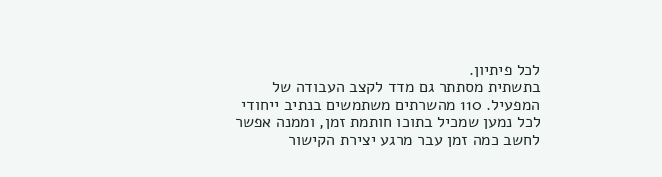לכל פיתיון.
בתשתית מסתתר גם מדד לקצב העבודה של המפעיל. 110 מהשרתים משתמשים בנתיב ייחודי לכל נמען שמכיל בתוכו חותמת זמן, וממנה אפשר לחשב כמה זמן עבר מרגע יצירת הקישור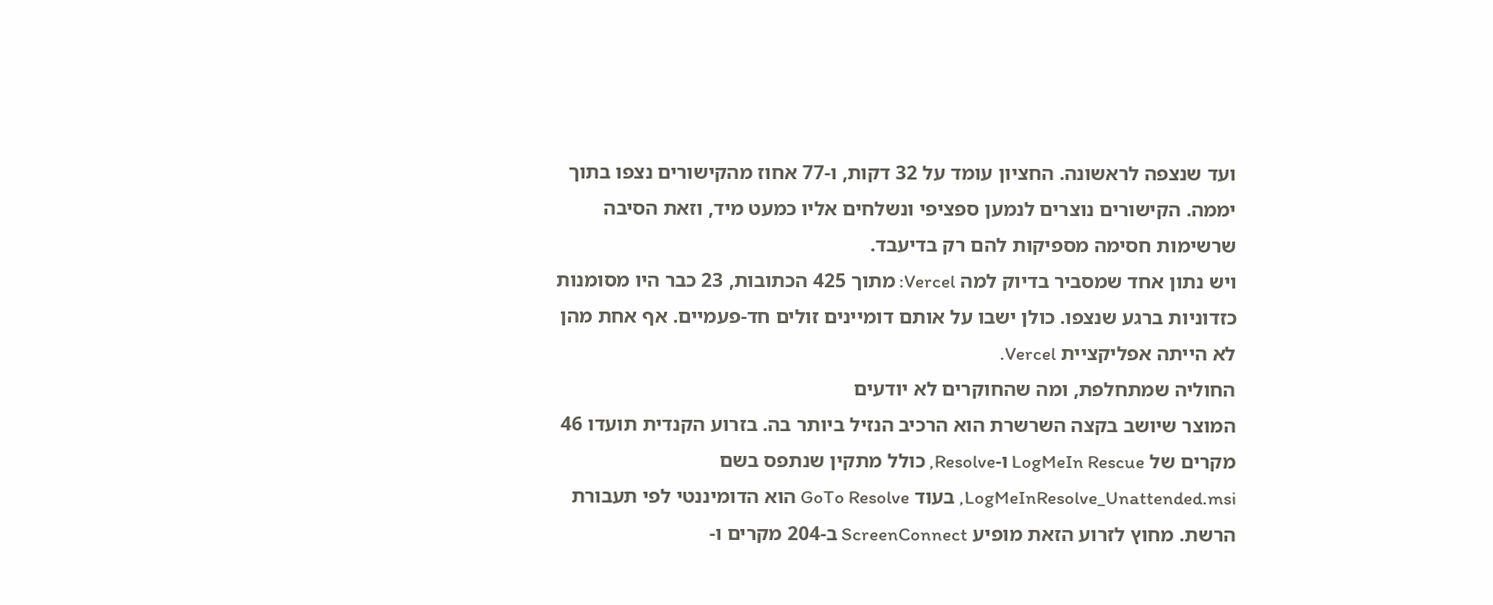ועד שנצפה לראשונה. החציון עומד על 32 דקות, ו-77 אחוז מהקישורים נצפו בתוך יממה. הקישורים נוצרים לנמען ספציפי ונשלחים אליו כמעט מיד, וזאת הסיבה שרשימות חסימה מספיקות להם רק בדיעבד.
ויש נתון אחד שמסביר בדיוק למה Vercel: מתוך 425 הכתובות, 23 כבר היו מסומנות כזדוניות ברגע שנצפו. כולן ישבו על אותם דומיינים זולים חד-פעמיים. אף אחת מהן לא הייתה אפליקציית Vercel.
החוליה שמתחלפת, ומה שהחוקרים לא יודעים
המוצר שיושב בקצה השרשרת הוא הרכיב הנזיל ביותר בה. בזרוע הקנדית תועדו 46 מקרים של LogMeIn Rescue ו-Resolve, כולל מתקין שנתפס בשם LogMeInResolve_Unattended.msi, בעוד GoTo Resolve הוא הדומיננטי לפי תעבורת הרשת. מחוץ לזרוע הזאת מופיע ScreenConnect ב-204 מקרים ו-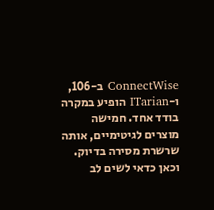ConnectWise ב-106, ו-ITarian הופיע במקרה בודד אחד. חמישה מוצרים לגיטימיים, אותה שרשרת מסירה בדיוק.
וכאן כדאי לשים לב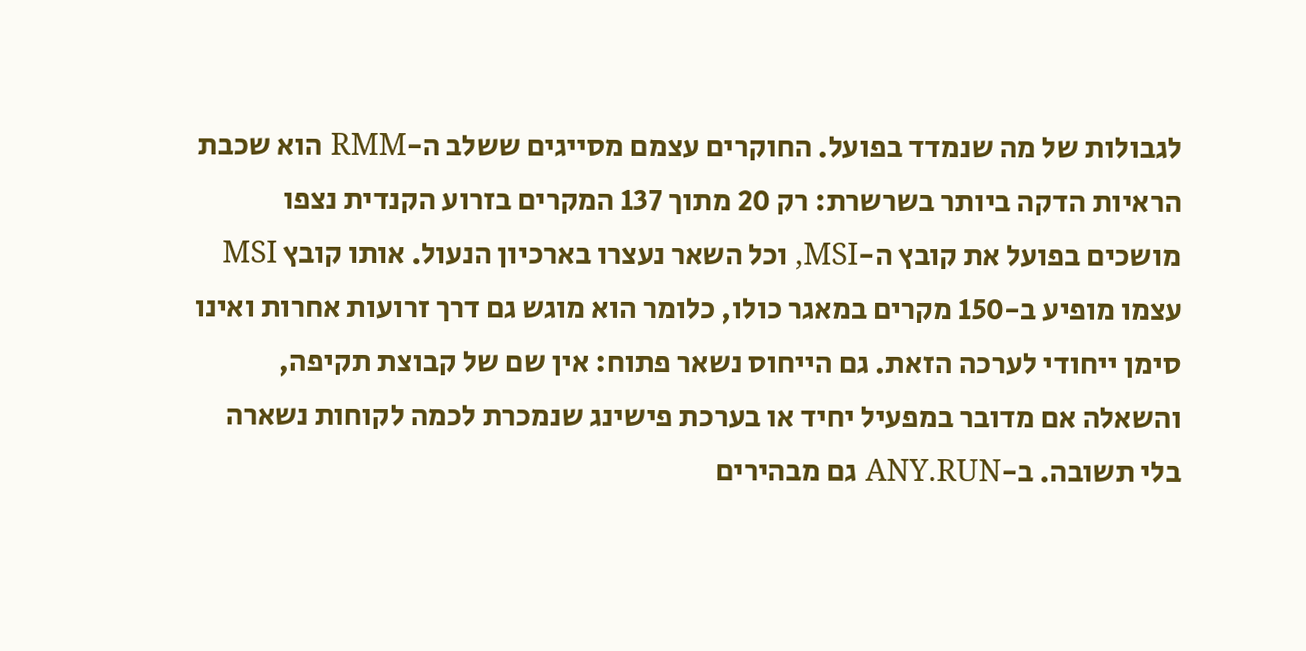לגבולות של מה שנמדד בפועל. החוקרים עצמם מסייגים ששלב ה-RMM הוא שכבת הראיות הדקה ביותר בשרשרת: רק 20 מתוך 137 המקרים בזרוע הקנדית נצפו מושכים בפועל את קובץ ה-MSI, וכל השאר נעצרו בארכיון הנעול. אותו קובץ MSI עצמו מופיע ב-150 מקרים במאגר כולו, כלומר הוא מוגש גם דרך זרועות אחרות ואינו סימן ייחודי לערכה הזאת. גם הייחוס נשאר פתוח: אין שם של קבוצת תקיפה, והשאלה אם מדובר במפעיל יחיד או בערכת פישינג שנמכרת לכמה לקוחות נשארה בלי תשובה. ב-ANY.RUN גם מבהירים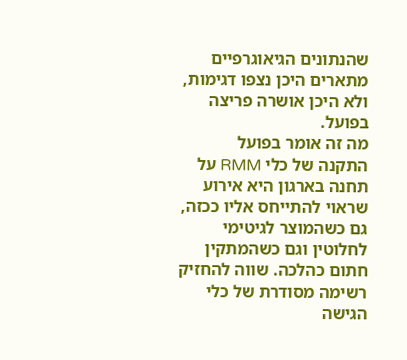שהנתונים הגיאוגרפיים מתארים היכן נצפו דגימות, ולא היכן אושרה פריצה בפועל.
מה זה אומר בפועל
התקנה של כלי RMM על תחנה בארגון היא אירוע שראוי להתייחס אליו ככזה, גם כשהמוצר לגיטימי לחלוטין וגם כשהמתקין חתום כהלכה. שווה להחזיק רשימה מסודרת של כלי הגישה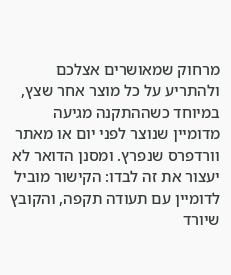מרחוק שמאושרים אצלכם ולהתריע על כל מוצר אחר שצץ, במיוחד כשההתקנה מגיעה מדומיין שנוצר לפני יום או מאתר וורדפרס שנפרץ. ומסנן הדואר לא יעצור את זה לבדו: הקישור מוביל לדומיין עם תעודה תקפה, והקובץ שיורד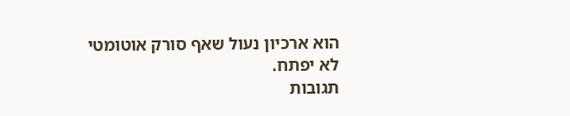הוא ארכיון נעול שאף סורק אוטומטי לא יפתח.
תגובות